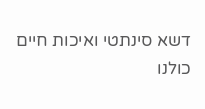דשא סינתטי ואיכות חיים
כולנו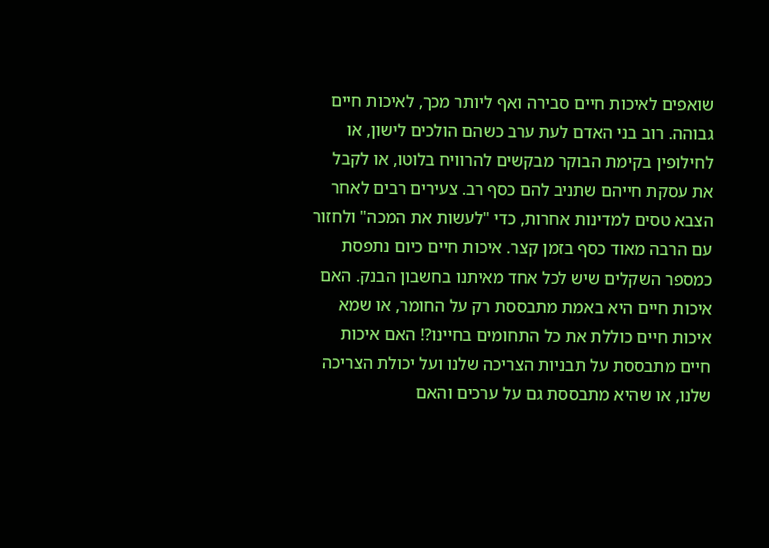שואפים לאיכות חיים סבירה ואף ליותר מכך, לאיכות חיים גבוהה. רוב בני האדם לעת ערב כשהם הולכים לישון, או לחילופין בקימת הבוקר מבקשים להרוויח בלוטו, או לקבל את עסקת חייהם שתניב להם כסף רב. צעירים רבים לאחר הצבא טסים למדינות אחרות, כדי "לעשות את המכה" ולחזור עם הרבה מאוד כסף בזמן קצר. איכות חיים כיום נתפסת כמספר השקלים שיש לכל אחד מאיתנו בחשבון הבנק. האם איכות חיים היא באמת מתבססת רק על החומר, או שמא איכות חיים כוללת את כל התחומים בחיינו?! האם איכות חיים מתבססת על תבניות הצריכה שלנו ועל יכולת הצריכה שלנו, או שהיא מתבססת גם על ערכים והאם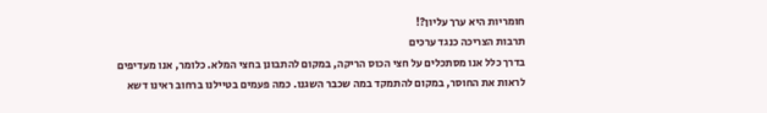חומריות היא ערך עליון?!
תרבות הצריכה כנגד ערכים
בדרך כלל אנו מסתכלים על חצי הכוס הריקה, במקום להתבונן בחצי המלא. כלומר, אנו מעדיפים לראות את החוסר, במקום להתמקד במה שכבר השגנו. כמה פעמים בטיילנו ברחוב ראינו דשא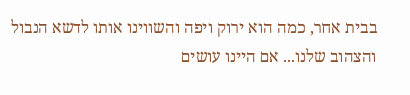בבית אחר, כמה הוא ירוק ויפה והשווינו אותו לדשא הנבול והצהוב שלנו... אם היינו עושים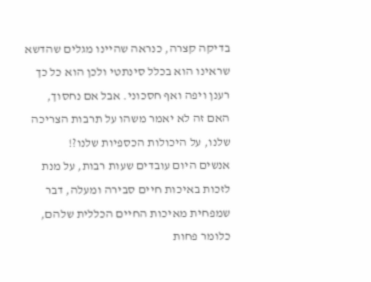בדיקה קצרה, כנראה שהיינו מגלים שהדשא שראינו הוא בכלל סינתטי ולכן הוא כל כך רענן ויפה ואף חסכוני. אבל אם נחסוך, האם זה לא יאמר משהו על תרבות הצריכה שלנו, על היכולות הכספיות שלנו?!
אנשים היום עובדים שעות רבות, על מנת לזכות באיכות חיים סבירה ומעלה, דבר שמפחית מאיכות החיים הכללית שלהם, כלומר פחות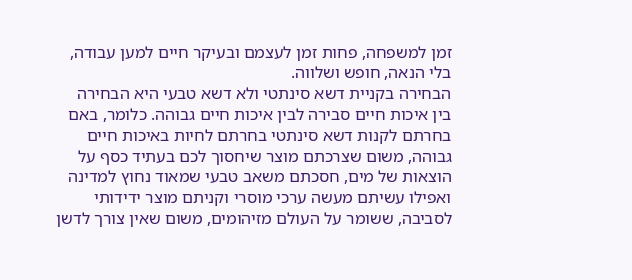זמן למשפחה, פחות זמן לעצמם ובעיקר חיים למען עבודה, בלי הנאה, חופש ושלווה.
הבחירה בקניית דשא סינתטי ולא דשא טבעי היא הבחירה בין איכות חיים סבירה לבין איכות חיים גבוהה. כלומר, באם בחרתם לקנות דשא סינתטי בחרתם לחיות באיכות חיים גבוהה, משום שצרכתם מוצר שיחסוך לכם בעתיד כסף על הוצאות של מים, חסכתם משאב טבעי שמאוד נחוץ למדינה ואפילו עשיתם מעשה ערכי מוסרי וקניתם מוצר ידידותי לסביבה, ששומר על העולם מזיהומים, משום שאין צורך לדשן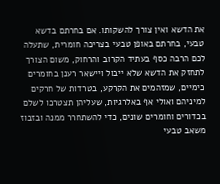את הדשא ואין צורך להשקותו. אם בחרתם בדשא טבעי, בחרתם באופן טבעי בצריכה חומרית, שתעלה לכם הרבה כסף בעתיד הקרוב והרחוק, משום הצורך לתחזק את הדשא שלא ייבול ויישאר רענן בחומרים כימיים, שמזהמים את הקרקע, בטרדות של חרקים למיניהם ואולי אף באלרגיות, שעליהן תצטרכו לשלם בכדורים וחומרים שונים, כדי להשתחרר ממנה ובזבוז משאב טבעי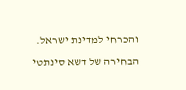והכרחי למדינת ישראל. הבחירה של דשא סינתטי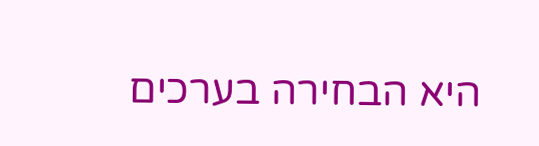היא הבחירה בערכים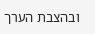ובהצבת הערך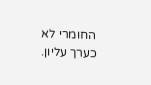החומרי לא כערך עליון.